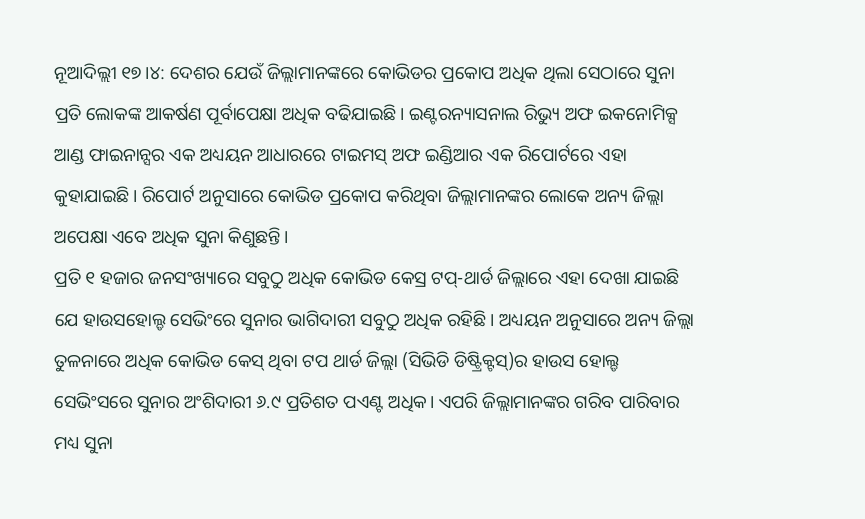ନୂଆଦିଲ୍ଲୀ ୧୭।୪: ଦେଶର ଯେଉଁ ଜିଲ୍ଲାମାନଙ୍କରେ କୋଭିଡର ପ୍ରକୋପ ଅଧିକ ଥିଲା ସେଠାରେ ସୁନା ପ୍ରତି ଲୋକଙ୍କ ଆକର୍ଷଣ ପୂର୍ବାପେକ୍ଷା ଅଧିକ ବଢିଯାଇଛି। ଇଣ୍ଟରନ୍ୟାସନାଲ ରିଭ୍ୟୁ ଅଫ ଇକନୋମିକ୍ସ ଆଣ୍ଡ ଫାଇନାନ୍ସର ଏକ ଅଧ୍ୟୟନ ଆଧାରରେ ଟାଇମସ୍ ଅଫ ଇଣ୍ଡିଆର ଏକ ରିପୋର୍ଟରେ ଏହା କୁହାଯାଇଛି। ରିପୋର୍ଟ ଅନୁସାରେ କୋଭିଡ ପ୍ରକୋପ କରିଥିବା ଜିଲ୍ଲାମାନଙ୍କର ଲୋକେ ଅନ୍ୟ ଜିଲ୍ଲା ଅପେକ୍ଷା ଏବେ ଅଧିକ ସୁନା କିଣୁଛନ୍ତି।
ପ୍ରତି ୧ ହଜାର ଜନସଂଖ୍ୟାରେ ସବୁଠୁ ଅଧିକ କୋଭିଡ କେସ୍ର ଟପ୍-ଥାର୍ଡ ଜିଲ୍ଲାରେ ଏହା ଦେଖା ଯାଇଛି ଯେ ହାଉସହୋଲ୍ଡ ସେଭିଂରେ ସୁନାର ଭାଗିଦାରୀ ସବୁଠୁ ଅଧିକ ରହିଛି। ଅଧ୍ୟୟନ ଅନୁସାରେ ଅନ୍ୟ ଜିଲ୍ଲା ତୁଳନାରେ ଅଧିକ କୋଭିଡ କେସ୍ ଥିବା ଟପ ଥାର୍ଡ ଜିଲ୍ଲା (ସିଭିଡି ଡିଷ୍ଟ୍ରିକ୍ଟସ୍)ର ହାଉସ ହୋଲ୍ଡ ସେଭିଂସରେ ସୁନାର ଅଂଶିଦାରୀ ୬.୯ ପ୍ରତିଶତ ପଏଣ୍ଟ ଅଧିକ। ଏପରି ଜିଲ୍ଲାମାନଙ୍କର ଗରିବ ପାରିବାର ମଧ୍ୟ ସୁନା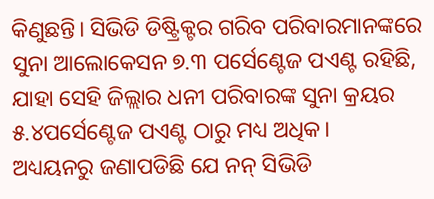କିଣୁଛନ୍ତି। ସିଭିଡି ଡିଷ୍ଟ୍ରିକ୍ଟର ଗରିବ ପରିବାରମାନଙ୍କରେ ସୁନା ଆଲୋକେସନ ୭.୩ ପର୍ସେଣ୍ଟେଜ ପଏଣ୍ଟ ରହିଛି, ଯାହା ସେହି ଜିଲ୍ଲାର ଧନୀ ପରିବାରଙ୍କ ସୁନା କ୍ରୟର ୫.୪ପର୍ସେଣ୍ଟେଜ ପଏଣ୍ଟ ଠାରୁ ମଧ୍ୟ ଅଧିକ।
ଅଧ୍ୟୟନରୁ ଜଣାପଡିଛି ଯେ ନନ୍ ସିଭିଡି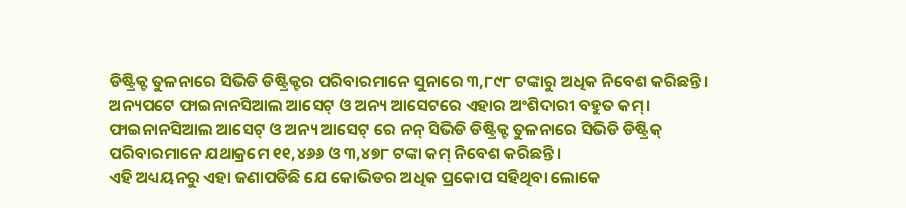ଡିଷ୍ଟ୍ରିକ୍ଟ ତୁଳନାରେ ସିଭିଡି ଡିଷ୍ଟ୍ରିକ୍ଟର ପରିବାରମାନେ ସୁନାରେ ୩,୮୯୮ ଟଙ୍କାରୁ ଅଧିକ ନିବେଶ କରିଛନ୍ତି। ଅନ୍ୟପଟେ ଫାଇନାନସିଆଲ ଆସେଟ୍ ଓ ଅନ୍ୟ ଆସେଟରେ ଏହାର ଅଂଶିଦାରୀ ବହୁତ କମ୍। ଫାଇନାନସିଆଲ ଆସେଟ୍ ଓ ଅନ୍ୟ ଆସେଟ୍ ରେ ନନ୍ ସିଭିଡି ଡିଷ୍ଟ୍ରିକ୍ଟ ତୁଳନାରେ ସିଭିଡି ଡିଷ୍ଟ୍ରିକ୍ ପରିବାରମାନେ ଯଥାକ୍ରମେ ୧୧,୪୬୬ ଓ ୩,୪୭୮ ଟଙ୍କା କମ୍ ନିବେଶ କରିଛନ୍ତି।
ଏହି ଅଧ୍ୟୟନରୁ ଏହା ଜଣାପଡିଛି ଯେ କୋଭିଡର ଅଧିକ ପ୍ରକୋପ ସହିଥିବା ଲୋକେ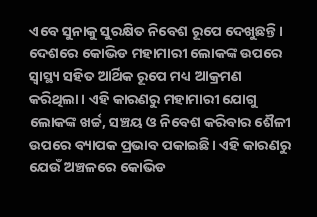ଏବେ ସୁନାକୁ ସୁରକ୍ଷିତ ନିବେଶ ରୂପେ ଦେଖୁଛନ୍ତି। ଦେଶରେ କୋଭିଡ ମହାମାରୀ ଲୋକଙ୍କ ଉପରେ ସ୍ୱାସ୍ଥ୍ୟ ସହିତ ଆର୍ଥିକ ରୂପେ ମଧ୍ୟ ଆକ୍ରମଣ କରିଥିଲା। ଏହି କାରଣରୁ ମହାମାରୀ ଯୋଗୁ ଲୋକଙ୍କ ଖର୍ଚ୍ଚ, ସଞ୍ଚୟ ଓ ନିବେଶ କରିବାର ଶୈଳୀ ଉପରେ ବ୍ୟାପକ ପ୍ରଭାବ ପକାଇଛି। ଏହି କାରଣରୁ ଯେଉଁ ଅଞ୍ଚଳରେ କୋଭିଡ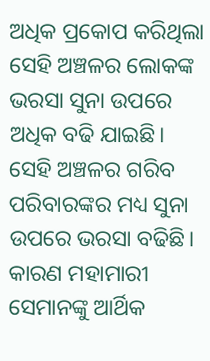ଅଧିକ ପ୍ରକୋପ କରିଥିଲା ସେହି ଅଞ୍ଚଳର ଲୋକଙ୍କ ଭରସା ସୁନା ଉପରେ ଅଧିକ ବଢି ଯାଇଛି। ସେହି ଅଞ୍ଚଳର ଗରିବ ପରିବାରଙ୍କର ମଧ୍ୟ ସୁନା ଉପରେ ଭରସା ବଢିଛି। କାରଣ ମହାମାରୀ ସେମାନଙ୍କୁ ଆର୍ଥିକ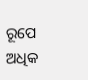ରୂପେ ଅଧିକ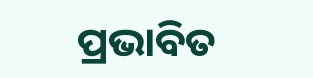ପ୍ରଭାବିତ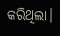କରିଥିଲା।